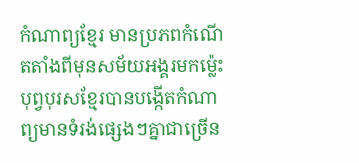កំណាព្យខ្មែរ មានប្រភពកំណើតតាំងពីមុនសម័យអង្គរមកម្ល៉េះ
បុព្វបុរសខ្មែរបានបង្កើតកំណាព្យមានទំរង់ផ្សេងៗគ្នាជាច្រើន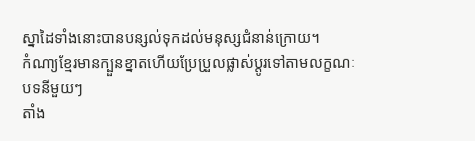ស្នាដៃទាំងនោះបានបន្សល់ទុកដល់មនុស្សជំនាន់ក្រោយ។
កំណា្យខ្មែរមានក្បួនខ្នាតហើយប្រែប្រួលផ្លាស់ប្តូរទៅតាមលក្ខណៈបទនីមួយៗ
តាំង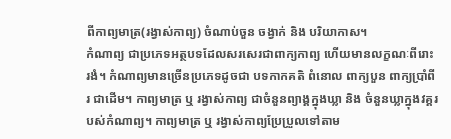ពីកាព្យមាត្រ(រង្វាស់កាព្យ) ចំណាប់ចួន ចង្វាក់ និង បរិយាកាស។
កំណាព្យ ជាប្រភេទអត្ថបទដែលសរសេរជាពាក្យកាព្យ ហើយមានលក្ខណៈពីរោះរងំ។ កំណាព្យមានច្រើនប្រភេទដូចជា បទកាកគតិ ពំនោល ពាក្យបួន ពាក្យប្រាំពីរ ជាដើម។ កាព្យមាត្រ ឬ រង្វាស់កាព្យ ជាចំនួនព្យាង្គក្នុងឃ្លា និង ចំនួនឃ្លាក្នុងវគ្គរបស់កំណាព្យ។ កាព្យមាត្រ ឬ រង្វាស់កាព្យប្រែប្រួលទៅតាម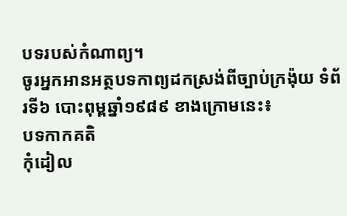បទរបស់កំណាព្យ។
ចូរអ្នកអានអត្ថបទកាព្យដកស្រង់ពីច្បាប់ក្រង៉ុយ ទំព័រទី៦ បោះពុម្ពឆ្នាំ១៩៨៩ ខាងក្រោមនេះ៖
បទកាកគតិ
កុំដៀល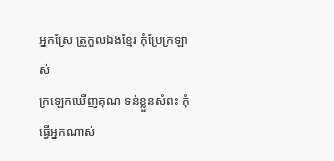អ្នកស្រែ ត្រួកួលឯងខ្មែរ កុំប្រែក្រឡាស់
ក្រឡេកឃើញគុណ ទន់ខ្លួនសំពះ កុំធ្វើអ្នកណាស់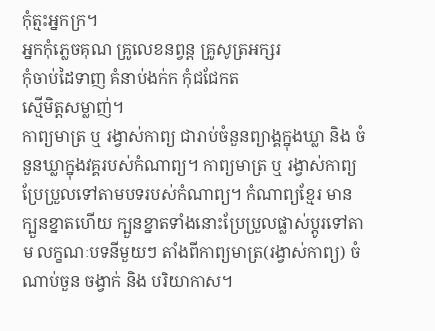កុំត្មះអ្នកក្រ។
អ្នកកុំភ្លេចគុណ គ្រូលេខនព្វន្ត គ្រូសូត្រអក្សរ
កុំចាប់ដៃទាញ គំនាប់ងក់ក កុំជជែកត
ស្មើមិត្តសម្លាញ់។
កាព្យមាត្រ ឬ រង្វាស់កាព្យ ជារាប់ចំនួនព្យាង្គក្នុងឃ្លា និង ចំនួនឃ្លាក្នុងវគ្គរបស់កំណាព្យ។ កាព្យមាត្រ ឬ រង្វាស់កាព្យ ប្រែប្រួលទៅតាមបទរបស់កំណាព្យ។ កំណាព្យខ្មែរ មានក្បួនខ្នាតហើយ ក្បួនខ្នាតទាំងនោះប្រែប្រួលផ្លាស់ប្តូរទៅតាម លក្ខណៈបទនីមួយៗ តាំងពីកាព្យមាត្រ(រង្វាស់កាព្យ) ចំណាប់ចួន ចង្វាក់ និង បរិយាកាស។